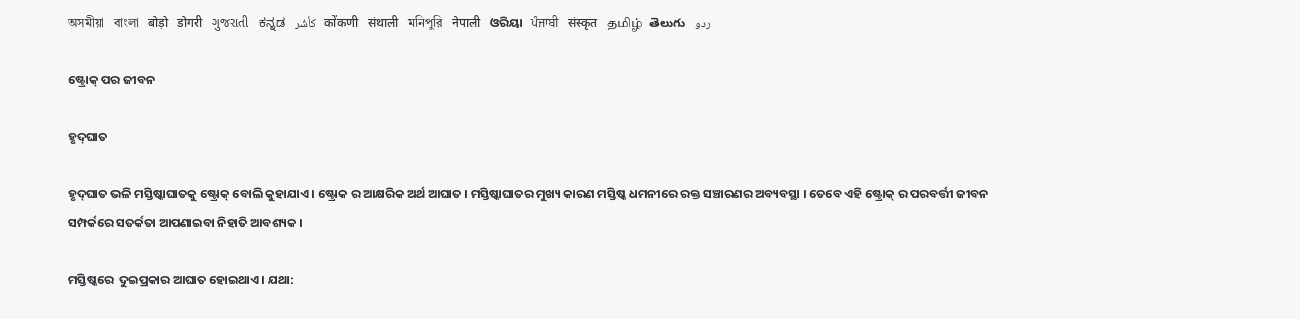অসমীয়া   বাংলা   बोड़ो   डोगरी   ગુજરાતી   ಕನ್ನಡ   كأشُر   कोंकणी   संथाली   মনিপুরি   नेपाली   ଓରିୟା   ਪੰਜਾਬੀ   संस्कृत   தமிழ்  తెలుగు   ردو

ଷ୍ଟ୍ରୋକ୍ ପର ଜୀବନ

ହୃଦ୍‌ଘାତ

ହୃଦ୍‌ଘାତ ଭଳି ମସ୍ତିଷ୍କାଘାତକୁ ଷ୍ଟ୍ରୋକ୍ ବୋଲି କୁହାଯାଏ । ଷ୍ଟ୍ରୋକ ର ଆକ୍ଷରିକ ଅର୍ଥ ଆଘାତ । ମସ୍ତିଷ୍କାଘାତର ମୁଖ୍ୟ କାରଣ ମସ୍ତିଷ୍କ ଧମନୀରେ ରକ୍ତ ସଞ୍ଚାରଣର ଅବ୍ୟବସ୍ଥା । ତେବେ ଏହି ଷ୍ଟ୍ରୋକ୍ ର ପରବର୍ତ୍ତୀ ଜୀବନ ସମ୍ପର୍କରେ ସତର୍କତା ଆପଣାଇବା ନିହାତି ଆବଶ୍ୟକ ।

ମସ୍ତିଷ୍କରେ  ଦୁଇପ୍ରକାର ଆଘାତ ହୋଇଥାଏ । ଯଥା: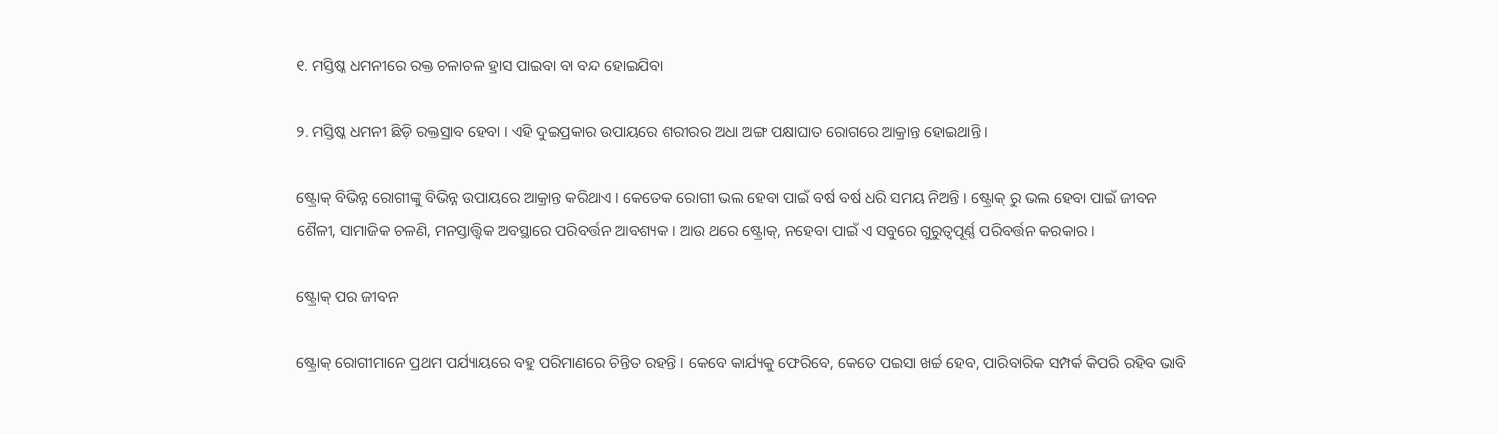୧. ମସ୍ତିଷ୍କ ଧମନୀରେ ରକ୍ତ ଚଳାଚଳ ହ୍ରାସ ପାଇବା ବା ବନ୍ଦ ହୋଇଯିବା

୨. ମସ୍ତିଷ୍କ ଧମନୀ ଛିଡ଼ି ରକ୍ତସ୍ରାବ ହେବା । ଏହି ଦୁଇପ୍ରକାର ଉପାୟରେ ଶରୀରର ଅଧା ଅଙ୍ଗ ପକ୍ଷାଘାତ ରୋଗରେ ଆକ୍ରାନ୍ତ ହୋଇଥାନ୍ତି ।

ଷ୍ଟ୍ରୋକ୍ ବିଭିନ୍ନ ରୋଗୀଙ୍କୁ ବିଭିନ୍ନ ଉପାୟରେ ଆକ୍ରାନ୍ତ କରିଥାଏ । କେତେକ ରୋଗୀ ଭଲ ହେବା ପାଇଁ ବର୍ଷ ବର୍ଷ ଧରି ସମୟ ନିଅନ୍ତି । ଷ୍ଟ୍ରୋକ୍ ରୁ ଭଲ ହେବା ପାଇଁ ଜୀବନ ଶୈଳୀ, ସାମାଜିକ ଚଳଣି, ମନସ୍ତାତ୍ତ୍ଵିକ ଅବସ୍ଥାରେ ପରିବର୍ତ୍ତନ ଆବଶ୍ୟକ । ଆଉ ଥରେ ଷ୍ଟ୍ରୋକ୍, ନହେବା ପାଇଁ ଏ ସବୁରେ ଗୁରୁତ୍ଵପୂର୍ଣ୍ଣ ପରିବର୍ତ୍ତନ କରକାର ।

ଷ୍ଟ୍ରୋକ୍ ପର ଜୀବନ

ଷ୍ଟ୍ରୋକ୍ ରୋଗୀମାନେ ପ୍ରଥମ ପର୍ଯ୍ୟାୟରେ ବହୁ ପରିମାଣରେ ଚିନ୍ତିତ ରହନ୍ତି । କେବେ କାର୍ଯ୍ୟକୁ ଫେରିବେ, କେତେ ପଇସା ଖର୍ଚ୍ଚ ହେବ, ପାରିବାରିକ ସମ୍ପର୍କ କିପରି ରହିବ ଭାବି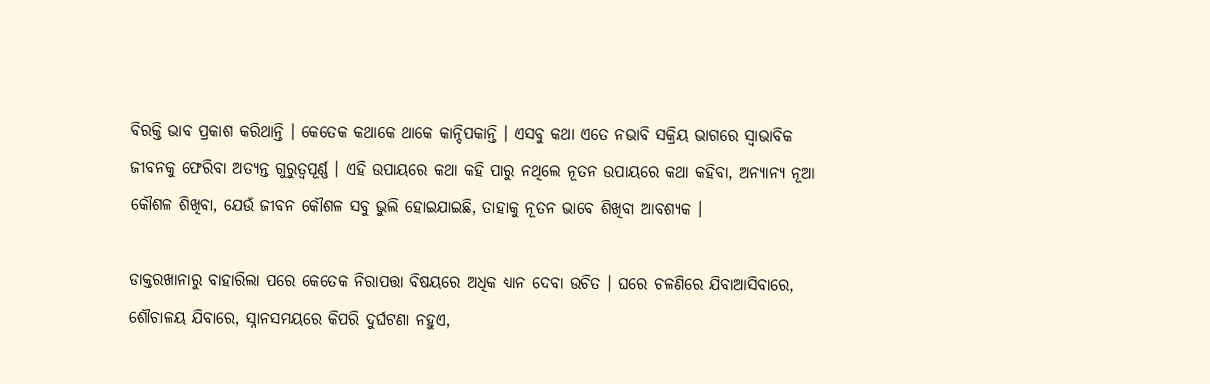ବିରକ୍ତି ଭାବ ପ୍ରକାଶ କରିଥାନ୍ତି । କେତେକ କଥାକେ ଥାକେ କାନ୍ଦିପକାନ୍ତି । ଏସବୁ କଥା ଏତେ ନଭାବି ସକ୍ରିୟ ଭାଗରେ ସ୍ଵାଭାବିକ ଜୀବନକୁ ଫେରିବା ଅତ୍ୟନ୍ତ ଗୁରୁତ୍ଵପୂର୍ଣ୍ଣ । ଏହି ଉପାୟରେ କଥା କହି ପାରୁ ନଥିଲେ ନୂତନ ଉପାୟରେ କଥା କହିବା, ଅନ୍ୟାନ୍ୟ ନୂଆ କୌଶଳ ଶିଖିବା, ଯେଉଁ ଜୀବନ କୌଶଳ ସବୁ ଭୁଲି ହୋଇଯାଇଛି, ତାହାକୁ ନୂତନ ଭାବେ ଶିଖିବା ଆବଶ୍ୟକ ।

ଡାକ୍ତରଖାନାରୁ ବାହାରିଲା ପରେ କେତେକ ନିରାପତ୍ତା ବିଷୟରେ ଅଧିକ ଧ୍ୟାନ ଦେବା ଉଚିତ । ଘରେ ଚଳଣିରେ ଯିବାଆସିବାରେ, ଶୌଚାଳୟ ଯିବାରେ, ସ୍ନାନସମୟରେ କିପରି ଦୁର୍ଘଟଣା ନହୁଏ,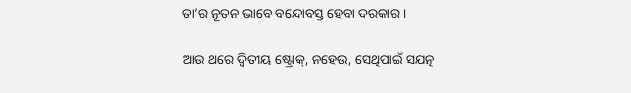ତା’ର ନୂତନ ଭାବେ ବନ୍ଦୋବସ୍ତ ହେବା ଦରକାର ।

ଆଉ ଥରେ ଦ୍ଵିତୀୟ ଷ୍ଟ୍ରୋକ୍, ନହେଉ, ସେଥିପାଇଁ ସଯତ୍ନ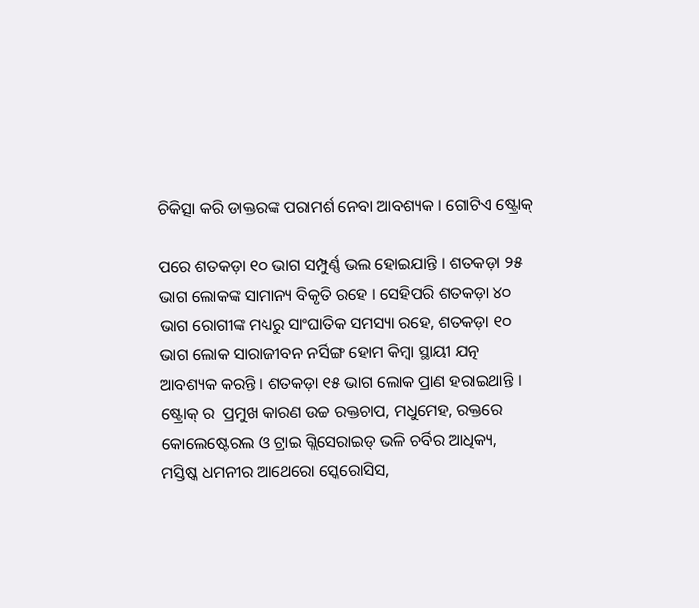ଚିକିତ୍ସା କରି ଡାକ୍ତରଙ୍କ ପରାମର୍ଶ ନେବା ଆବଶ୍ୟକ । ଗୋଟିଏ ଷ୍ଟ୍ରୋକ୍

ପରେ ଶତକଡ଼ା ୧୦ ଭାଗ ସମ୍ପୁର୍ଣ୍ଣ ଭଲ ହୋଇଯାନ୍ତି । ଶତକଡ଼ା ୨୫ ଭାଗ ଲୋକଙ୍କ ସାମାନ୍ୟ ବିକୃତି ରହେ । ସେହିପରି ଶତକଡ଼ା ୪୦ ଭାଗ ରୋଗୀଙ୍କ ମଧ୍ୟରୁ ସାଂଘାତିକ ସମସ୍ୟା ରହେ, ଶତକଡ଼ା ୧୦ ଭାଗ ଲୋକ ସାରାଜୀବନ ନର୍ସିଙ୍ଗ ହୋମ କିମ୍ବା ସ୍ଥାୟୀ ଯତ୍ନ  ଆବଶ୍ୟକ କରନ୍ତି । ଶତକଡ଼ା ୧୫ ଭାଗ ଲୋକ ପ୍ରାଣ ହରାଇଥାନ୍ତି । ଷ୍ଟ୍ରୋକ୍ ର  ପ୍ରମୁଖ କାରଣ ଉଚ୍ଚ ରକ୍ତଚାପ, ମଧୁମେହ, ରକ୍ତରେ କୋଲେଷ୍ଟେରଲ ଓ ଟ୍ରାଇ ଗ୍ଲିସେରାଇଡ୍ ଭଳି ଚର୍ବିର ଆଧିକ୍ୟ, ମସ୍ତିଷ୍କ ଧମନୀର ଆଥେରୋ ସ୍କେରୋସିସ,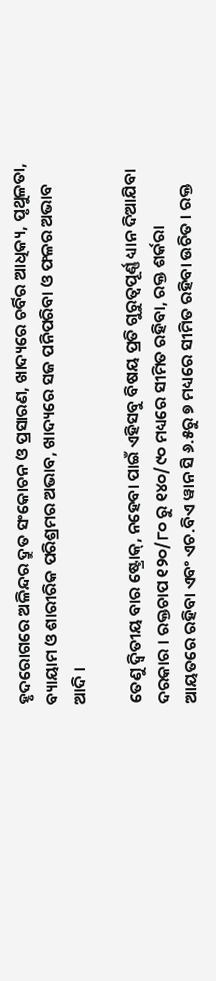ହୃଦରୋଗରେ ଅଳିନ୍ଦର ଦ୍ରୁତ ସଂକୋଚନ ଓ ପ୍ରସାରଣ, ଖାଦ୍ୟରେ ଚର୍ବିର ଆଧିକ୍ୟ, ପୃଥୁଳତା, ବ୍ୟାୟାମ ଓ ଶାରୀରିକ ପରିଶ୍ରମର ଅଭାବ, ଖାଦ୍ୟରେ ସଜ ପନିପରିବା ଓ ଫଳର ଅଭାବ ଆଦି ।

ତେଣୁ ଦ୍ଵିତୀୟ ବାର ଷ୍ଟ୍ରୋକ୍, ନହେବା ପାଇଁ ଏହିସବୁ ବିଷୟ ପ୍ରତି ଗୁରୁତ୍ଵପୂର୍ଣ୍ଣ ଧ୍ୟାନ ଦିଆଯିବା ଦରକାର । ରକ୍ତଚାପ ୧୨୦/୮୦ ରୁ ୧୪୦/୯୦ ମଧ୍ୟରେ ସୀମିତ ରହିବା, ରକ୍ତ ଶର୍କରା ଆୟତରେ ରହିବା ଏବଂ ଏଚ.ବିଏ ୱାନ ସି ୬.୫ରୁ ୭ ମଧ୍ୟରେ ସୀମିତ ରହିବା ଉଚିତ । ରକ୍ତ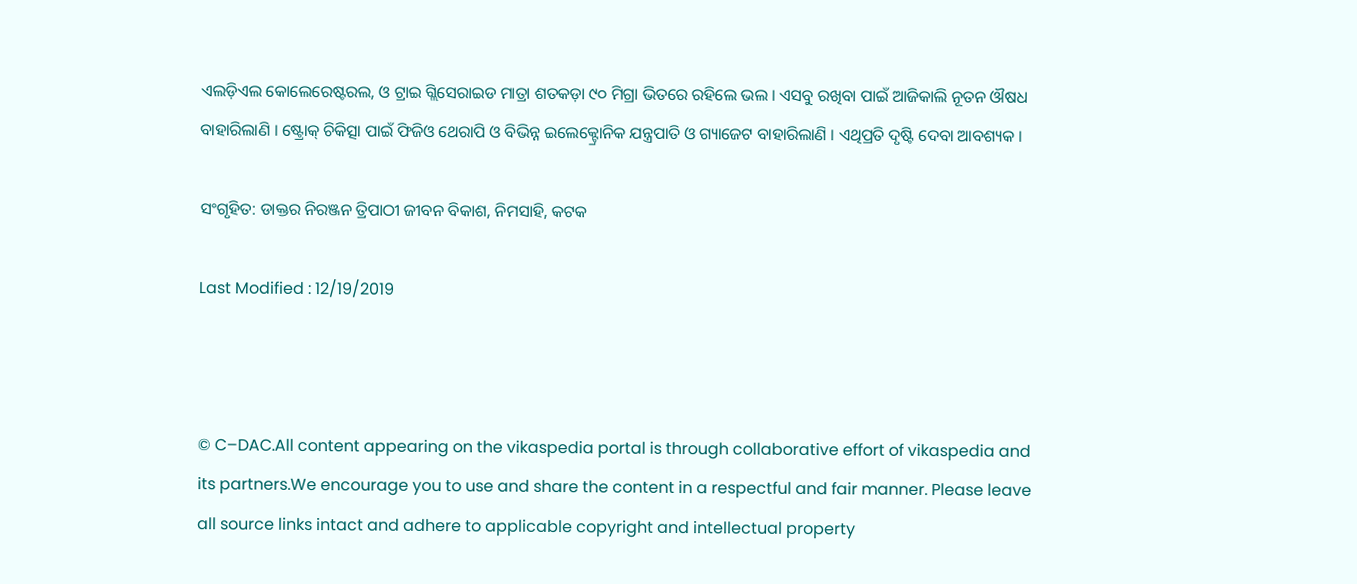ଏଲଡ଼ିଏଲ କୋଲେରେଷ୍ଟରଲ, ଓ ଟ୍ରାଇ ଗ୍ଲିସେରାଇଡ ମାତ୍ରା ଶତକଡ଼ା ୯୦ ମିଗ୍ରା ଭିତରେ ରହିଲେ ଭଲ । ଏସବୁ ରଖିବା ପାଇଁ ଆଜିକାଲି ନୂତନ ଔଷଧ ବାହାରିଲାଣି । ଷ୍ଟ୍ରୋକ୍ ଚିକିତ୍ସା ପାଇଁ ଫିଜିଓ ଥେରାପି ଓ ବିଭିନ୍ନ ଇଲେକ୍ଟ୍ରୋନିକ ଯନ୍ତ୍ରପାତି ଓ ଗ୍ୟାଜେଟ ବାହାରିଲାଣି । ଏଥିପ୍ରତି ଦୃଷ୍ଟି ଦେବା ଆବଶ୍ୟକ ।

ସଂଗୃହିତ: ଡାକ୍ତର ନିରଞ୍ଜନ ତ୍ରିପାଠୀ ଜୀବନ ବିକାଶ, ନିମସାହି, କଟକ

Last Modified : 12/19/2019



© C–DAC.All content appearing on the vikaspedia portal is through collaborative effort of vikaspedia and its partners.We encourage you to use and share the content in a respectful and fair manner. Please leave all source links intact and adhere to applicable copyright and intellectual property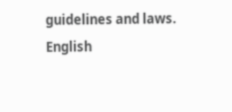guidelines and laws.
English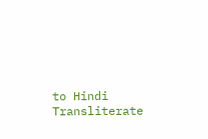to Hindi Transliterate